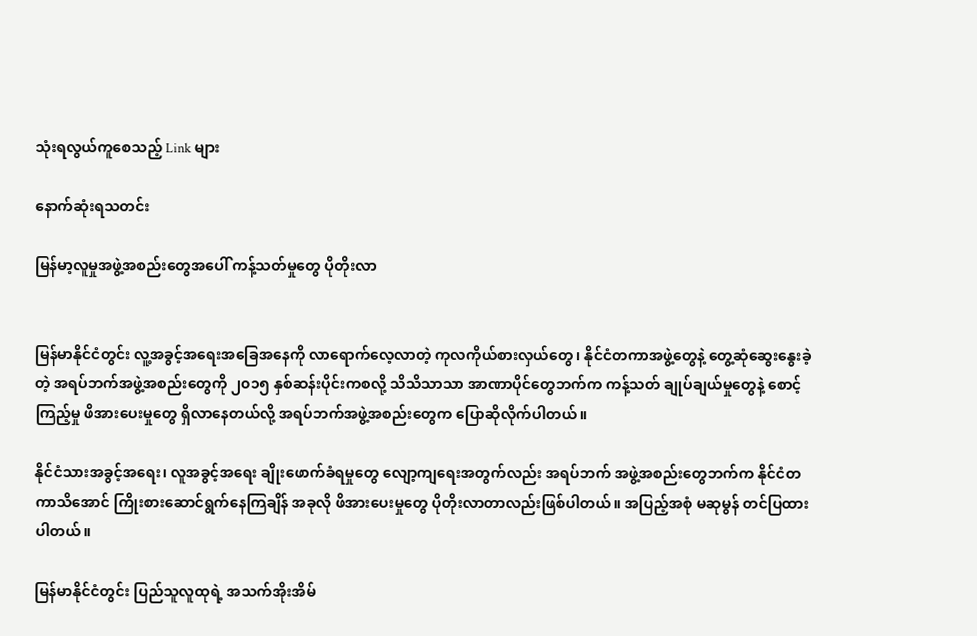သုံးရလွယ်ကူစေသည့် Link များ

နောက်ဆုံးရသတင်း

မြန်မာ့လူမှုအဖွဲ့အစည်းတွေအပေါ် ကန့်သတ်မှုတွေ ပိုတိုးလာ


မြန်မာနိုင်ငံတွင်း လူ့အခွင့်အရေးအခြေအနေကို လာရောက်လေ့လာတဲ့ ကုလကိုယ်စားလှယ်တွေ၊ နိုင်ငံတကာအဖွဲ့တွေနဲ့ တွေ့ဆုံဆွေးနွေးခဲ့တဲ့ အရပ်ဘက်အဖွဲ့အစည်းတွေကို ၂၀၁၅ နှစ်ဆန်းပိုင်းကစလို့ သိသိသာသာ အာဏာပိုင်တွေဘက်က ကန့်သတ် ချုပ်ချယ်မှုတွေနဲ့ စောင့်ကြည့်မှု ဖိအားပေးမှုတွေ ရှိလာနေတယ်လို့ အရပ်ဘက်အဖွဲ့အစည်းတွေက ပြောဆိုလိုက်ပါတယ်။

နိုင်ငံသားအခွင့်အရေး၊ လူအခွင့်အရေး ချိုးဖောက်ခံရမှုတွေ လျော့ကျရေးအတွက်လည်း အရပ်ဘက် အဖွဲ့အစည်းတွေဘက်က နိုင်ငံတကာသိအောင် ကြိုးစားဆောင်ရွက်နေကြချိန် အခုလို ဖိအားပေးမှုတွေ ပိုတိုးလာတာလည်းဖြစ်ပါတယ်။ အပြည့်အစုံ မဆုမွန် တင်ပြထားပါတယ်။

မြန်မာနိုင်ငံတွင်း ပြည်သူလူထုရဲ့ အသက်အိုးအိမ်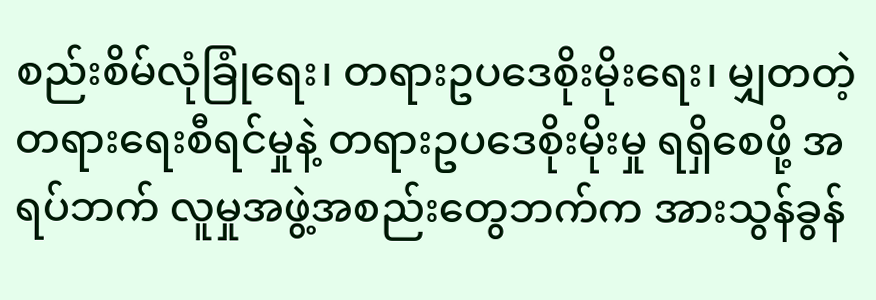စည်းစိမ်လုံခြုံရေး၊ တရားဥပဒေစိုးမိုးရေး၊ မျှတတဲ့ တရားရေးစီရင်မှုနဲ့ တရားဥပဒေစိုးမိုးမှု ရရှိစေဖို့ အရပ်ဘက် လူမှုအဖွဲ့အစည်းတွေဘက်က အားသွန်ခွန်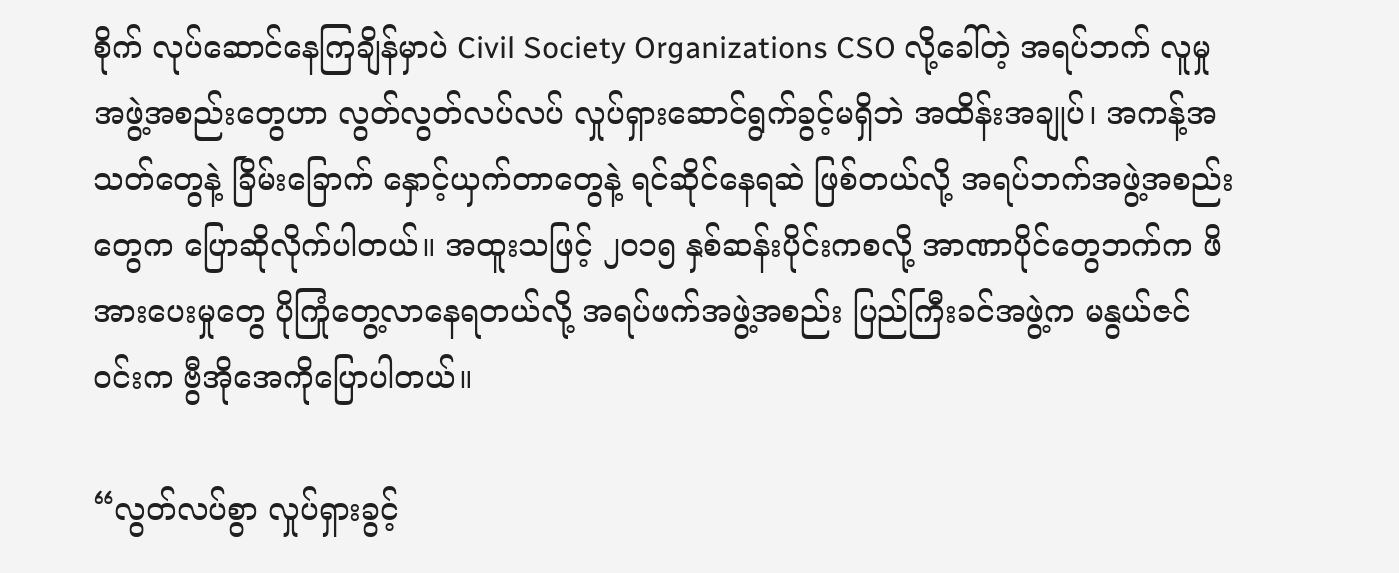စိုက် လုပ်ဆောင်နေကြချိန်မှာပဲ Civil Society Organizations CSO လို့ခေါ်တဲ့ အရပ်ဘက် လူမှုအဖွဲ့အစည်းတွေဟာ လွတ်လွတ်လပ်လပ် လှုပ်ရှားဆောင်ရွက်ခွင့်မရှိဘဲ အထိန်းအချုပ်၊ အကန့်အသတ်တွေနဲ့ ခြိမ်းခြောက် နှောင့်ယှက်တာတွေနဲ့ ရင်ဆိုင်နေရဆဲ ဖြစ်တယ်လို့ အရပ်ဘက်အဖွဲ့အစည်းတွေက ပြောဆိုလိုက်ပါတယ်။ အထူးသဖြင့် ၂၀၁၅ နှစ်ဆန်းပိုင်းကစလို့ အာဏာပိုင်တွေဘက်က ဖိအားပေးမှုတွေ ပိုကြုံတွေ့လာနေရတယ်လို့ အရပ်ဖက်အဖွဲ့အစည်း ပြည်ကြီးခင်အဖွဲ့က မနွယ်ဇင်ဝင်းက ဗွီအိုအေကိုပြောပါတယ်။

“လွတ်လပ်စွာ လှုပ်ရှားခွင့်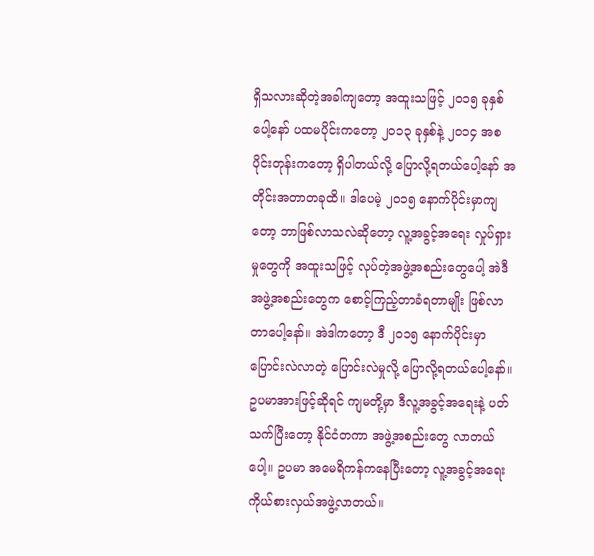ရှိသလားဆိုတဲ့အခါကျတော့ အထူးသဖြင့် ၂၀၁၅ ခုနှစ်ပေါ့နော် ပထမပိုင်းကတော့ ၂၀၁၃ ခုနှစ်နဲ့ ၂၀၁၄ အစပိုင်းတုန်းကတော့ ရှိပါတယ်လို့ ပြောလို့ရတယ်ပေါ့နော် အတိုင်းအတာတခုထိ။ ဒါပေမဲ့ ၂၀၁၅ နောက်ပိုင်းမှာကျတော့ ဘာဖြစ်လာသလဲဆိုတော့ လူ့အခွင့်အရေး လှုပ်ရှားမှုတွေကို အထူးသဖြင့် လုပ်တဲ့အဖွဲ့အစည်းတွေပေါ့ အဲဒီအဖွဲ့အစည်းတွေက စောင့်ကြည့်တာခံရတာမျိုး ဖြစ်လာတာပေါ့နော်။ အဲဒါကတော့ ဒီ ၂၀၁၅ နောက်ပိုင်းမှာ ပြောင်းလဲလာတဲ့ ပြောင်းလဲမှုလို့ ပြောလို့ရတယ်ပေါ့နော်။ ဥပမာအားဖြင့်ဆိုရင် ကျမတို့မှာ ဒီလူ့အခွင့်အရေးနဲ့ ပတ်သက်ပြီးတော့ နိုင်ငံတကာ အဖွဲ့အစည်းတွေ လာတယ်ပေါ့။ ဥပမာ အမေရိကန်ကနေပြီးတော့ လူ့အခွင့်အရေး ကိုယ်စားလှယ်အဖွဲ့လာတယ်။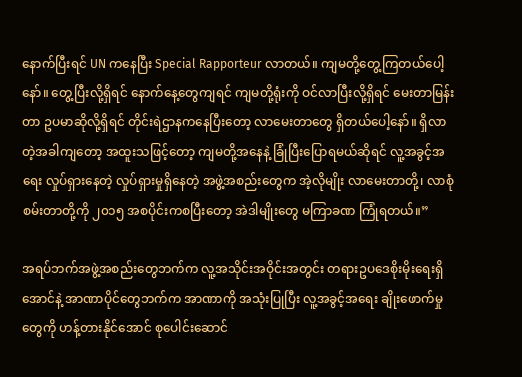နောက်ပြီးရင် UN ကနေပြီး Special Rapporteur လာတယ်။ ကျမတို့တွေ့ကြတယ်ပေါ့နော်။ တွေ့ပြီးလို့ရှိရင် နောက်နေ့တွေကျရင် ကျမတို့ရုံးကို ဝင်လာပြီးလို့ရှိရင် မေးတာမြန်းတာ ဥပမာဆိုလို့ရှိရင် တိုင်းရဲဌာနကနေပြီးတော့ လာမေးတာတွေ ရှိတယ်ပေါ့နော်။ ရှိလာတဲ့အခါကျတော့ အထူးသဖြင့်တော့ ကျမတို့အနေနဲ့ ခြုံပြီးပြောရမယ်ဆိုရင် လူ့အခွင့်အရေး လှုပ်ရှားနေတဲ့ လှုပ်ရှားမှုရှိနေတဲ့ အဖွဲ့အစည်းတွေက အဲ့လိုမျိုး လာမေးတာတို့၊ လာစုံစမ်းတာတို့ကို ၂၀၁၅ အစပိုင်းကစပြီးတော့ အဲဒါမျိုးတွေ မကြာခဏ ကြုံရတယ်။”

အရပ်ဘက်အဖွဲ့အစည်းတွေဘက်က လူ့အသိုင်းအဝိုင်းအတွင်း တရားဥပဒေစိုးမိုးရေးရှိအောင်နဲ့ အာဏာပိုင်တွေဘက်က အာဏာကို အသုံးပြုပြီး လူ့အခွင့်အရေး ချိုးဖောက်မှုတွေကို ဟန့်တားနိုင်အောင် စုပေါင်းဆောင်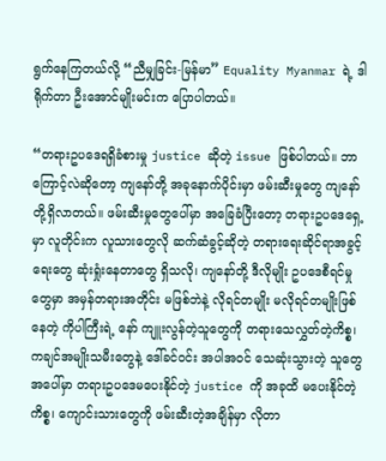ရွက်နေကြတယ်လို့ “ညီမျှခြင်း-မြန်မာ” Equality Myanmar ရဲ့ ဒါရိုက်တာ ဦးအောင်မျိုးမင်းက ပြောပါတယ်။

“တရားဥပဒေရရှိခံစားမှု justice ဆိုတဲ့ issue ဖြစ်ပါတယ်။ ဘာကြောင့်လဲဆိုတော့ ကျနော်တို့ အခုနောက်ပိုင်းမှာ ဖမ်းဆီးမှုတွေ ကျနော်တို့ရှိလာတယ်။ ဖမ်းဆီးမှုတွေပေါ်မှာ အခြေခံပြီးတော့ တရားဥပဒေရှေ့မှာ လူတိုင်းက လူသားတွေလို ဆက်ဆံခွင့်ဆိုတဲ့ တရားရေးဆိုင်ရာအခွင့်ရေးတွေ ဆုံးရှုံးနေတာတွေ ရှိသလို၊ ကျနော်တို့ ဒီလိုမျိုး ဥပဒေစီရင်မှုတွေမှာ အမှန်တရားအတိုင်း မဖြစ်ဘဲနဲ့ လိုရင်တမျိုး မလိုရင်တမျိုးဖြစ်နေတဲ့ ကိုပါကြီးရဲ့ နော် ကျူးလွန်တဲ့သူတွေကို တရားသေလွှတ်တဲ့ကိစ္စ၊ ကချင်အမျိုးသမီးတွေနဲ့ ဒေါ်ခင်ဝင်း အပါအဝင် သေဆုံးသွားတဲ့ သူတွေအပေါ်မှာ တရားဥပဒေမပေးနိုင်တဲ့ justice ကို အခုထိ မပေးနိုင်တဲ့ကိစ္စ၊ ကျောင်းသားတွေကို ဖမ်းဆီးတဲ့အချိန်မှာ လိုတာ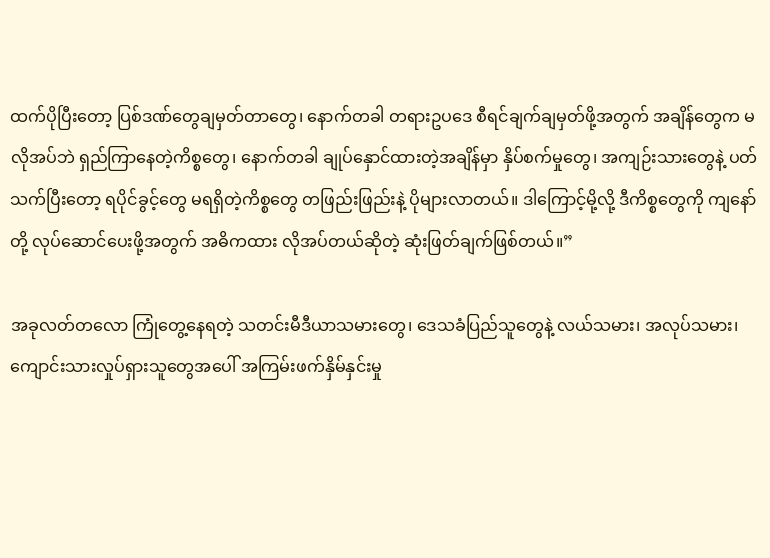ထက်ပိုပြီးတော့ ပြစ်ဒဏ်တွေချမှတ်တာတွေ၊ နောက်တခါ တရားဥပဒေ စီရင်ချက်ချမှတ်ဖို့အတွက် အချိန်တွေက မလိုအပ်ဘဲ ရှည်ကြာနေတဲ့ကိစ္စတွေ၊ နောက်တခါ ချုပ်နှောင်ထားတဲ့အချိန်မှာ နှိပ်စက်မှုတွေ၊ အကျဉ်းသားတွေနဲ့ ပတ်သက်ပြီးတော့ ရပိုင်ခွင့်တွေ မရရှိတဲ့ကိစ္စတွေ တဖြည်းဖြည်းနဲ့ ပိုများလာတယ်။ ဒါကြောင့်မို့လို့ ဒီကိစ္စတွေကို ကျနော်တို့ လုပ်ဆောင်ပေးဖို့အတွက် အဓိကထား လိုအပ်တယ်ဆိုတဲ့ ဆုံးဖြတ်ချက်ဖြစ်တယ်။”

အခုလတ်တလော ကြုံတွေ့နေရတဲ့ သတင်းမီဒီယာသမားတွေ၊ ဒေသခံပြည်သူတွေနဲ့ လယ်သမား၊ အလုပ်သမား၊ ကျောင်းသားလှုပ်ရှားသူတွေအပေါ် အကြမ်းဖက်နှိမ်နှင်းမှု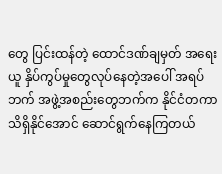တွေ ပြင်းထန်တဲ့ ထောင်ဒဏ်ချမှတ် အရေးယူ နှိပ်ကွပ်မှုတွေလုပ်နေတဲ့အပေါ် အရပ်ဘက် အဖွဲ့အစည်းတွေဘက်က နိုင်ငံတကာ သိရှိနိုင်အောင် ဆောင်ရွက်နေကြတယ်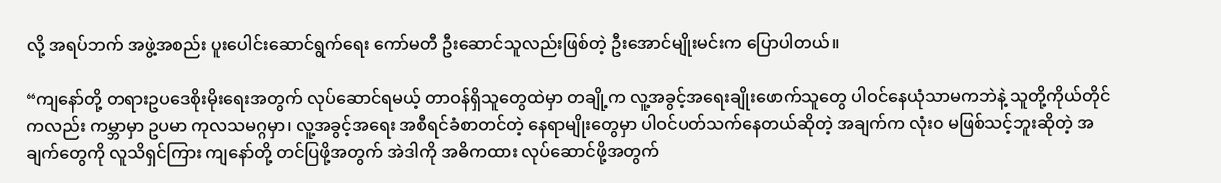လို့ အရပ်ဘက် အဖွဲ့အစည်း ပူးပေါင်းဆောင်ရွက်ရေး ကော်မတီ ဦးဆောင်သူလည်းဖြစ်တဲ့ ဦးအောင်မျိုးမင်းက ပြောပါတယ်။

“ကျနော်တို့ တရားဥပဒေစိုးမိုးရေးအတွက် လုပ်ဆောင်ရမယ့် တာဝန်ရှိသူတွေထဲမှာ တချို့က လူ့အခွင့်အရေးချိုးဖောက်သူတွေ ပါဝင်နေယုံသာမကဘဲနဲ့ သူတို့ကိုယ်တိုင်ကလည်း ကမ္ဘာမှာ ဥပမာ ကုလသမဂ္ဂမှာ၊ လူ့အခွင့်အရေး အစီရင်ခံစာတင်တဲ့ နေရာမျိုးတွေမှာ ပါဝင်ပတ်သက်နေတယ်ဆိုတဲ့ အချက်က လုံး၀ မဖြစ်သင့်ဘူးဆိုတဲ့ အချက်တွေကို လူသိရှင်ကြား ကျနော်တို့ တင်ပြဖို့အတွက် အဲဒါကို အဓိကထား လုပ်ဆောင်ဖို့အတွက်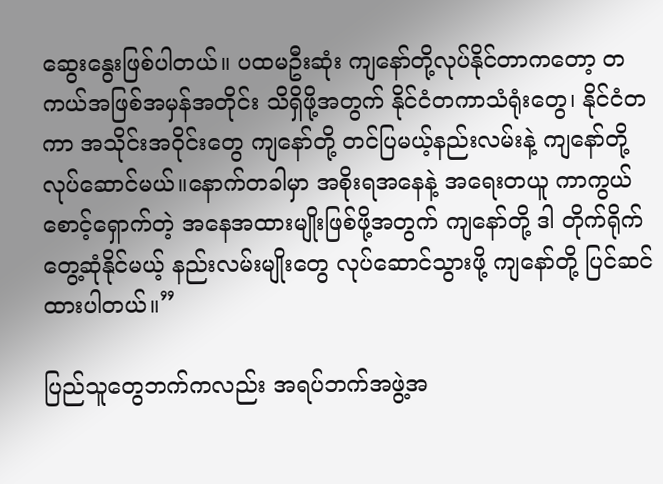ဆွေးနွေးဖြစ်ပါတယ်။ ပထမဦးဆုံး ကျနော်တို့လုပ်နိုင်တာကတော့ တကယ်အဖြစ်အမှန်အတိုင်း သိရှိဖို့အတွက် နိုင်ငံတကာသံရုံးတွေ၊ နိုင်ငံတကာ အသိုင်းအဝိုင်းတွေ ကျနော်တို့ တင်ပြမယ့်နည်းလမ်းနဲ့ ကျနော်တို့ လုပ်ဆောင်မယ်။နောက်တခါမှာ အစိုးရအနေနဲ့ အရေးတယူ ကာကွယ်စောင့်ရှောက်တဲ့ အနေအထားမျိုးဖြစ်ဖို့အတွက် ကျနော်တို့ ဒါ တိုက်ရိုက်တွေ့ဆုံနိုင်မယ့် နည်းလမ်းမျိုးတွေ လုပ်ဆောင်သွားဖို့ ကျနော်တို့ ပြင်ဆင်ထားပါတယ်။”

ပြည်သူတွေဘက်ကလည်း အရပ်ဘက်အဖွဲ့အ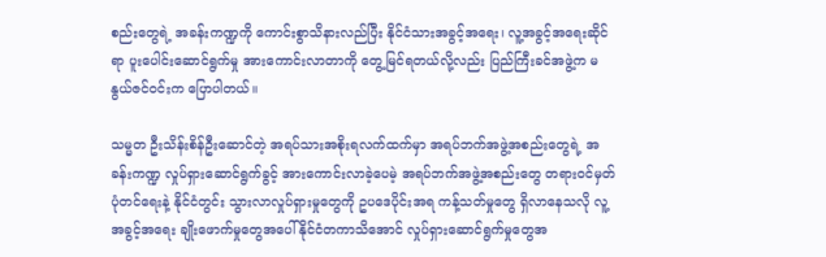စည်းတွေရဲ့ အခန်းကဏ္ဍကို ကောင်းစွာသိနားလည်ပြီး နိုင်ငံသားအခွင့်အရေး၊ လူ့အခွင့်အရေးဆိုင်ရာ ပူးပေါင်းဆောင်ရွက်မှု အားကောင်းလာတာကို တွေ့မြင်ရတယ်လို့လည်း ပြည်ကြီးခင်အဖွဲ့က မနွယ်ဇင်ဝင်းက ပြောပါတယ်။

သမ္မတ ဦးသိန်းစိန်ဦးဆောင်တဲ့ အရပ်သားအစိုးရလက်ထက်မှာ အရပ်ဘက်အဖွဲ့အစည်းတွေရဲ့ အခန်းကဏ္ဍ လှုပ်ရှားဆောင်ရွက်ခွင့် အားကောင်းလာခဲ့ပေမဲ့ အရပ်ဘက်အဖွဲ့အစည်းတွေ တရားဝင်မှတ်ပုံတင်ရေးနဲ့ နိုင်ငံတွင်း သွားလာလှုပ်ရှားမှုတွေကို ဥပဒေပိုင်းအရ ကန့်သတ်မှုတွေ ရှိလာနေသလို လူ့အခွင့်အရေး ချိုးဖောက်မှုတွေအပေါ် နိုင်ငံတကာသိအောင် လှုပ်ရှားဆောင်ရွက်မှုတွေအ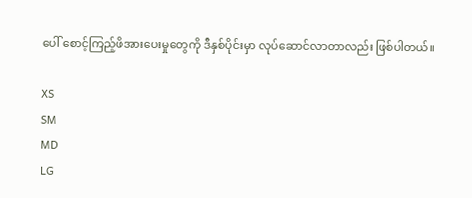ပေါ် စောင့်ကြည့်ဖိအားပေးမှုတွေကို ဒီနှစ်ပိုင်းမှာ လုပ်ဆောင်လာတာလည်း ဖြစ်ပါတယ်။

XS
SM
MD
LG